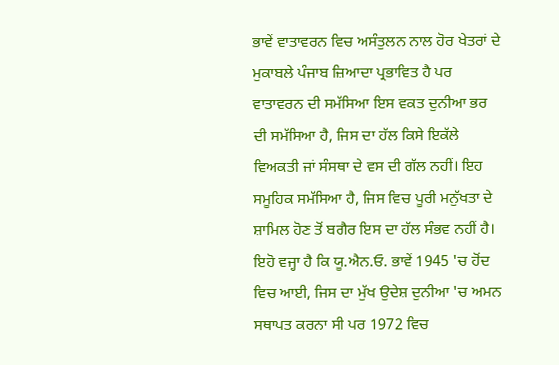ਭਾਵੇਂ ਵਾਤਾਵਰਨ ਵਿਚ ਅਸੰਤੁਲਨ ਨਾਲ ਹੋਰ ਖੇਤਰਾਂ ਦੇ ਮੁਕਾਬਲੇ ਪੰਜਾਬ ਜ਼ਿਆਦਾ ਪ੍ਰਭਾਵਿਤ ਹੈ ਪਰ ਵਾਤਾਵਰਨ ਦੀ ਸਮੱਸਿਆ ਇਸ ਵਕਤ ਦੁਨੀਆ ਭਰ ਦੀ ਸਮੱਸਿਆ ਹੈ, ਜਿਸ ਦਾ ਹੱਲ ਕਿਸੇ ਇਕੱਲੇ ਵਿਅਕਤੀ ਜਾਂ ਸੰਸਥਾ ਦੇ ਵਸ ਦੀ ਗੱਲ ਨਹੀਂ। ਇਹ ਸਮੂਹਿਕ ਸਮੱਸਿਆ ਹੈ, ਜਿਸ ਵਿਚ ਪੂਰੀ ਮਨੁੱਖਤਾ ਦੇ ਸ਼ਾਮਿਲ ਹੋਣ ਤੋਂ ਬਗੈਰ ਇਸ ਦਾ ਹੱਲ ਸੰਭਵ ਨਹੀਂ ਹੈ। ਇਹੋ ਵਜ੍ਹਾ ਹੈ ਕਿ ਯੂ.ਐਨ.ਓ. ਭਾਵੇਂ 1945 'ਚ ਹੋਂਦ ਵਿਚ ਆਈ, ਜਿਸ ਦਾ ਮੁੱਖ ਉਦੇਸ਼ ਦੁਨੀਆ 'ਚ ਅਮਨ ਸਥਾਪਤ ਕਰਨਾ ਸੀ ਪਰ 1972 ਵਿਚ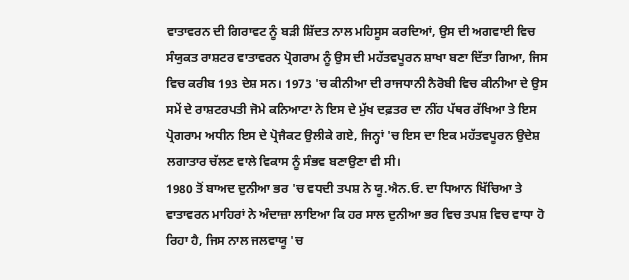ਵਾਤਾਵਰਨ ਦੀ ਗਿਰਾਵਟ ਨੂੰ ਬੜੀ ਸ਼ਿੱਦਤ ਨਾਲ ਮਹਿਸੂਸ ਕਰਦਿਆਂ, ਉਸ ਦੀ ਅਗਵਾਈ ਵਿਚ ਸੰਯੁਕਤ ਰਾਸ਼ਟਰ ਵਾਤਾਵਰਨ ਪ੍ਰੋਗਰਾਮ ਨੂੰ ਉਸ ਦੀ ਮਹੱਤਵਪੂਰਨ ਸ਼ਾਖਾ ਬਣਾ ਦਿੱਤਾ ਗਿਆ, ਜਿਸ ਵਿਚ ਕਰੀਬ 193 ਦੇਸ਼ ਸਨ। 1973 'ਚ ਕੀਨੀਆ ਦੀ ਰਾਜਧਾਨੀ ਨੈਰੋਬੀ ਵਿਚ ਕੀਨੀਆ ਦੇ ਉਸ ਸਮੇਂ ਦੇ ਰਾਸ਼ਟਰਪਤੀ ਜੋਮੇ ਕਨਿਆਟਾ ਨੇ ਇਸ ਦੇ ਮੁੱਖ ਦਫ਼ਤਰ ਦਾ ਨੀਂਹ ਪੱਥਰ ਰੱਖਿਆ ਤੇ ਇਸ ਪ੍ਰੋਗਰਾਮ ਅਧੀਨ ਇਸ ਦੇ ਪ੍ਰੋਜੈਕਟ ਉਲੀਕੇ ਗਏ, ਜਿਨ੍ਹਾਂ 'ਚ ਇਸ ਦਾ ਇਕ ਮਹੱਤਵਪੂਰਨ ਉਦੇਸ਼ ਲਗਾਤਾਰ ਚੱਲਣ ਵਾਲੇ ਵਿਕਾਸ ਨੂੰ ਸੰਭਵ ਬਣਾਉਣਾ ਵੀ ਸੀ।
1980 ਤੋਂ ਬਾਅਦ ਦੁਨੀਆ ਭਰ 'ਚ ਵਧਦੀ ਤਪਸ਼ ਨੇ ਯੂ.ਐਨ.ਓ. ਦਾ ਧਿਆਨ ਖਿੱਚਿਆ ਤੇ ਵਾਤਾਵਰਨ ਮਾਹਿਰਾਂ ਨੇ ਅੰਦਾਜ਼ਾ ਲਾਇਆ ਕਿ ਹਰ ਸਾਲ ਦੁਨੀਆ ਭਰ ਵਿਚ ਤਪਸ਼ ਵਿਚ ਵਾਧਾ ਹੋ ਰਿਹਾ ਹੈ, ਜਿਸ ਨਾਲ ਜਲਵਾਯੂ 'ਚ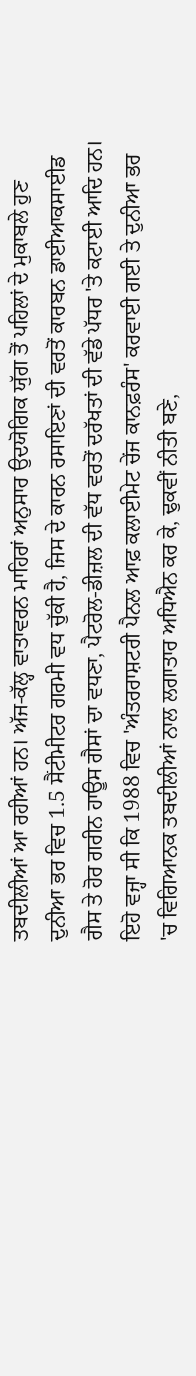ਤਬਦੀਲੀਆਂ ਆ ਰਹੀਆਂ ਹਨ। ਅੱਜ-ਕੱਲ੍ਹ ਵਾਤਾਵਰਨ ਮਾਹਿਰਾਂ ਅਨੁਸਾਰ ਉਦਯੋਗਿਕ ਯੁੱਗ ਤੋਂ ਪਹਿਲਾਂ ਦੇ ਮੁਕਾਬਲੇ ਹੁਣ ਦੁਨੀਆ ਭਰ ਵਿਚ 1.5 ਸੈਂਟੀਮੀਟਰ ਗਰਮੀ ਵਧ ਚੁੱਕੀ ਹੈ, ਜਿਸ ਦੇ ਕਾਰਨ ਰਸਾਇਣਾਂ ਦੀ ਵਰਤੋਂ ਕਾਰਬਨ ਡਾਈਆਕਸਾਈਡ ਗੈਸ ਤੇ ਹੋਰ ਗਰੀਨ ਹਾਊਸ ਗੈਸਾਂ ਦਾ ਵਧਣਾ, ਪੈਟਰੋਲ-ਡੀਜ਼ਲ ਦੀ ਵੱਧ ਵਰਤੋਂ ਦਰੱਖਤਾਂ ਦੀ ਵੱਡੇ ਪੱਧਰ 'ਤੇ ਕਟਾਈ ਆਦਿ ਹਨ। ਇਹੋ ਵਜ੍ਹਾ ਸੀ ਕਿ 1988 ਵਿਚ 'ਅੰਤਰਰਾਸ਼ਟਰੀ ਪੈਨਲ ਆਫ਼ ਕਲਾਈਮੇਟ ਚੇਂਜ ਕਾਨਫ਼ਰੰਸ' ਕਰਵਾਈ ਗਈ ਤੇ ਦੁਨੀਆ ਭਰ 'ਚ ਵਿਗਿਆਨਕ ਤਬਦੀਲੀਆਂ ਨਾਲ ਲਗਾਤਾਰ ਅਧਿਐਨ ਕਰ ਕੇ, ਢੁਕਵੀਂ ਨੀਤੀ ਬਣੇ,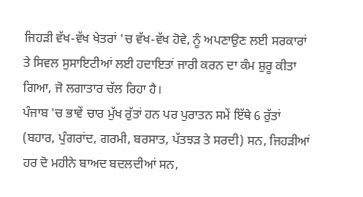ਜਿਹੜੀ ਵੱਖ-ਵੱਖ ਖੇਤਰਾਂ 'ਚ ਵੱਖ-ਵੱਖ ਹੋਵੇ, ਨੂੰ ਅਪਣਾਉਣ ਲਈ ਸਰਕਾਰਾਂ ਤੇ ਸਿਵਲ ਸੁਸਾਇਟੀਆਂ ਲਈ ਹਦਾਇਤਾਂ ਜਾਰੀ ਕਰਨ ਦਾ ਕੰਮ ਸ਼ੁਰੂ ਕੀਤਾ ਗਿਆ, ਜੋ ਲਗਾਤਾਰ ਚੱਲ ਰਿਹਾ ਹੈ।
ਪੰਜਾਬ 'ਚ ਭਾਵੇਂ ਚਾਰ ਮੁੱਖ ਰੁੱਤਾਂ ਹਨ ਪਰ ਪੁਰਾਤਨ ਸਮੇਂ ਇੱਥੇ 6 ਰੁੱਤਾਂ (ਬਹਾਰ, ਪੁੰਗਰਾਂਦ, ਗਰਮੀ, ਬਰਸਾਤ, ਪੱਤਝੜ ਤੇ ਸਰਦੀ) ਸਨ, ਜਿਹੜੀਆਂ ਹਰ ਦੋ ਮਹੀਨੇ ਬਾਅਦ ਬਦਲਦੀਆਂ ਸਨ,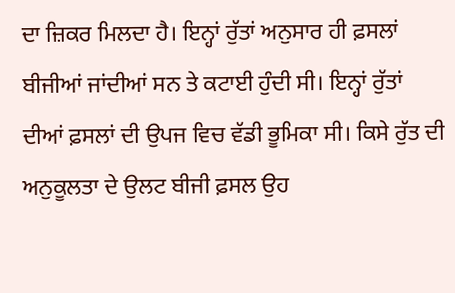ਦਾ ਜ਼ਿਕਰ ਮਿਲਦਾ ਹੈ। ਇਨ੍ਹਾਂ ਰੁੱਤਾਂ ਅਨੁਸਾਰ ਹੀ ਫ਼ਸਲਾਂ ਬੀਜੀਆਂ ਜਾਂਦੀਆਂ ਸਨ ਤੇ ਕਟਾਈ ਹੁੰਦੀ ਸੀ। ਇਨ੍ਹਾਂ ਰੁੱਤਾਂ ਦੀਆਂ ਫ਼ਸਲਾਂ ਦੀ ਉਪਜ ਵਿਚ ਵੱਡੀ ਭੂਮਿਕਾ ਸੀ। ਕਿਸੇ ਰੁੱਤ ਦੀ ਅਨੁਕੂਲਤਾ ਦੇ ਉਲਟ ਬੀਜੀ ਫ਼ਸਲ ਉਹ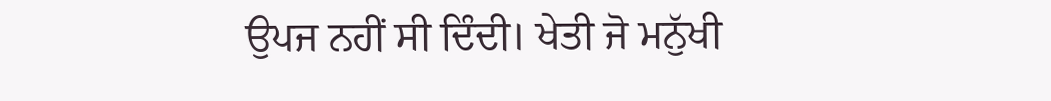ਉਪਜ ਨਹੀਂ ਸੀ ਦਿੰਦੀ। ਖੇਤੀ ਜੋ ਮਨੁੱਖੀ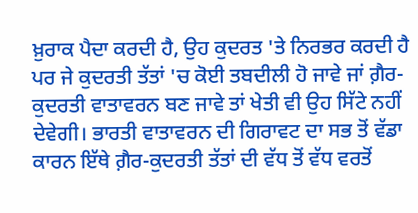ਖ਼ੁਰਾਕ ਪੈਦਾ ਕਰਦੀ ਹੈ, ਉਹ ਕੁਦਰਤ 'ਤੇ ਨਿਰਭਰ ਕਰਦੀ ਹੈ ਪਰ ਜੇ ਕੁਦਰਤੀ ਤੱਤਾਂ 'ਚ ਕੋਈ ਤਬਦੀਲੀ ਹੋ ਜਾਵੇ ਜਾਂ ਗ਼ੈਰ-ਕੁਦਰਤੀ ਵਾਤਾਵਰਨ ਬਣ ਜਾਵੇ ਤਾਂ ਖੇਤੀ ਵੀ ਉਹ ਸਿੱਟੇ ਨਹੀਂ ਦੇਵੇਗੀ। ਭਾਰਤੀ ਵਾਤਾਵਰਨ ਦੀ ਗਿਰਾਵਟ ਦਾ ਸਭ ਤੋਂ ਵੱਡਾ ਕਾਰਨ ਇੱਥੇ ਗ਼ੈਰ-ਕੁਦਰਤੀ ਤੱਤਾਂ ਦੀ ਵੱਧ ਤੋਂ ਵੱਧ ਵਰਤੋਂ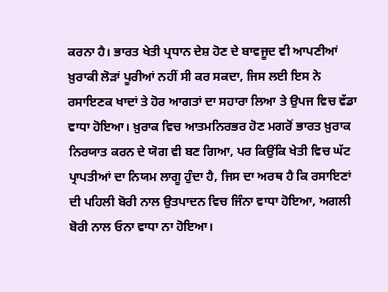ਕਰਨਾ ਹੈ। ਭਾਰਤ ਖੇਤੀ ਪ੍ਰਧਾਨ ਦੇਸ਼ ਹੋਣ ਦੇ ਬਾਵਜੂਦ ਵੀ ਆਪਣੀਆਂ ਖ਼ੁਰਾਕੀ ਲੋੜਾਂ ਪੂਰੀਆਂ ਨਹੀਂ ਸੀ ਕਰ ਸਕਦਾ, ਜਿਸ ਲਈ ਇਸ ਨੇ ਰਸਾਇਣਕ ਖਾਦਾਂ ਤੇ ਹੋਰ ਆਗਤਾਂ ਦਾ ਸਹਾਰਾ ਲਿਆ ਤੇ ਉਪਜ ਵਿਚ ਵੱਡਾ ਵਾਧਾ ਹੋਇਆ। ਖ਼ੁਰਾਕ ਵਿਚ ਆਤਮਨਿਰਭਰ ਹੋਣ ਮਗਰੋਂ ਭਾਰਤ ਖ਼ੁਰਾਕ ਨਿਰਯਾਤ ਕਰਨ ਦੇ ਯੋਗ ਵੀ ਬਣ ਗਿਆ, ਪਰ ਕਿਉਂਕਿ ਖੇਤੀ ਵਿਚ ਘੱਟ ਪ੍ਰਾਪਤੀਆਂ ਦਾ ਨਿਯਮ ਲਾਗੂ ਹੁੰਦਾ ਹੈ, ਜਿਸ ਦਾ ਅਰਥ ਹੈ ਕਿ ਰਸਾਇਣਾਂ ਦੀ ਪਹਿਲੀ ਬੋਰੀ ਨਾਲ ਉਤਪਾਦਨ ਵਿਚ ਜਿੰਨਾ ਵਾਧਾ ਹੋਇਆ, ਅਗਲੀ ਬੋਰੀ ਨਾਲ ਓਨਾ ਵਾਧਾ ਨਾ ਹੋਇਆ।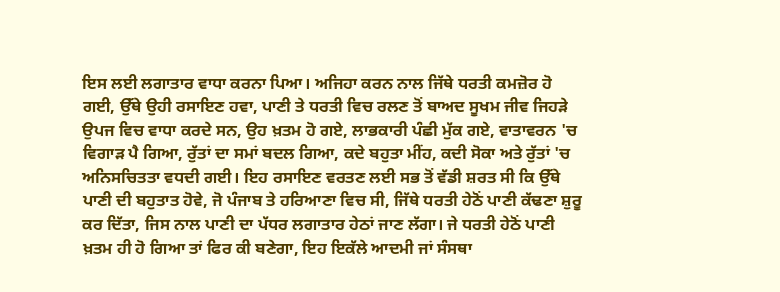ਇਸ ਲਈ ਲਗਾਤਾਰ ਵਾਧਾ ਕਰਨਾ ਪਿਆ। ਅਜਿਹਾ ਕਰਨ ਨਾਲ ਜਿੱਥੇ ਧਰਤੀ ਕਮਜ਼ੋਰ ਹੋ ਗਈ, ਉੱਥੇ ਉਹੀ ਰਸਾਇਣ ਹਵਾ, ਪਾਣੀ ਤੇ ਧਰਤੀ ਵਿਚ ਰਲਣ ਤੋਂ ਬਾਅਦ ਸੂਖਮ ਜੀਵ ਜਿਹੜੇ ਉਪਜ ਵਿਚ ਵਾਧਾ ਕਰਦੇ ਸਨ, ਉਹ ਖ਼ਤਮ ਹੋ ਗਏ, ਲਾਭਕਾਰੀ ਪੰਛੀ ਮੁੱਕ ਗਏ, ਵਾਤਾਵਰਨ 'ਚ ਵਿਗਾੜ ਪੈ ਗਿਆ, ਰੁੱਤਾਂ ਦਾ ਸਮਾਂ ਬਦਲ ਗਿਆ, ਕਦੇ ਬਹੁਤਾ ਮੀਂਹ, ਕਦੀ ਸੋਕਾ ਅਤੇ ਰੁੱਤਾਂ 'ਚ ਅਨਿਸਚਿਤਤਾ ਵਧਦੀ ਗਈ। ਇਹ ਰਸਾਇਣ ਵਰਤਣ ਲਈ ਸਭ ਤੋਂ ਵੱਡੀ ਸ਼ਰਤ ਸੀ ਕਿ ਉੱਥੇ ਪਾਣੀ ਦੀ ਬਹੁਤਾਤ ਹੋਵੇ, ਜੋ ਪੰਜਾਬ ਤੇ ਹਰਿਆਣਾ ਵਿਚ ਸੀ, ਜਿੱਥੇ ਧਰਤੀ ਹੇਠੋਂ ਪਾਣੀ ਕੱਢਣਾ ਸ਼ੁਰੂ ਕਰ ਦਿੱਤਾ, ਜਿਸ ਨਾਲ ਪਾਣੀ ਦਾ ਪੱਧਰ ਲਗਾਤਾਰ ਹੇਠਾਂ ਜਾਣ ਲੱਗਾ। ਜੇ ਧਰਤੀ ਹੇਠੋਂ ਪਾਣੀ ਖ਼ਤਮ ਹੀ ਹੋ ਗਿਆ ਤਾਂ ਫਿਰ ਕੀ ਬਣੇਗਾ, ਇਹ ਇਕੱਲੇ ਆਦਮੀ ਜਾਂ ਸੰਸਥਾ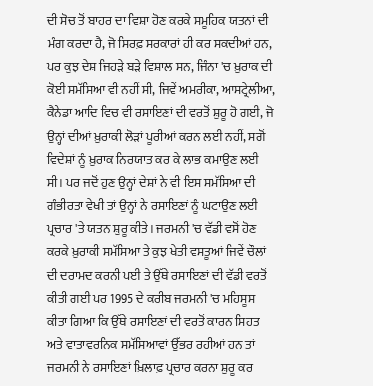ਦੀ ਸੋਚ ਤੋਂ ਬਾਹਰ ਦਾ ਵਿਸ਼ਾ ਹੋਣ ਕਰਕੇ ਸਮੂਹਿਕ ਯਤਨਾਂ ਦੀ ਮੰਗ ਕਰਦਾ ਹੈ, ਜੋ ਸਿਰਫ਼ ਸਰਕਾਰਾਂ ਹੀ ਕਰ ਸਕਦੀਆਂ ਹਨ, ਪਰ ਕੁਝ ਦੇਸ਼ ਜਿਹੜੇ ਬੜੇ ਵਿਸ਼ਾਲ ਸਨ, ਜਿੰਨਾ 'ਚ ਖ਼ੁਰਾਕ ਦੀ ਕੋਈ ਸਮੱਸਿਆ ਵੀ ਨਹੀਂ ਸੀ, ਜਿਵੇਂ ਅਮਰੀਕਾ, ਆਸਟ੍ਰੇਲੀਆ, ਕੈਨੇਡਾ ਆਦਿ ਵਿਚ ਵੀ ਰਸਾਇਣਾਂ ਦੀ ਵਰਤੋਂ ਸ਼ੁਰੂ ਹੋ ਗਈ, ਜੋ ਉਨ੍ਹਾਂ ਦੀਆਂ ਖ਼ੁਰਾਕੀ ਲੋੜਾਂ ਪੂਰੀਆਂ ਕਰਨ ਲਈ ਨਹੀਂ, ਸਗੋਂ ਵਿਦੇਸ਼ਾਂ ਨੂੰ ਖ਼ੁਰਾਕ ਨਿਰਯਾਤ ਕਰ ਕੇ ਲਾਭ ਕਮਾਉਣ ਲਈ ਸੀ। ਪਰ ਜਦੋਂ ਹੁਣ ਉਨ੍ਹਾਂ ਦੇਸ਼ਾਂ ਨੇ ਵੀ ਇਸ ਸਮੱਸਿਆ ਦੀ ਗੰਭੀਰਤਾ ਵੇਖੀ ਤਾਂ ਉਨ੍ਹਾਂ ਨੇ ਰਸਾਇਣਾਂ ਨੂੰ ਘਟਾਉਣ ਲਈ ਪ੍ਰਚਾਰ 'ਤੇ ਯਤਨ ਸ਼ੁਰੂ ਕੀਤੇ। ਜਰਮਨੀ 'ਚ ਵੱਡੀ ਵਸੋਂ ਹੋਣ ਕਰਕੇ ਖ਼ੁਰਾਕੀ ਸਮੱਸਿਆ ਤੇ ਕੁਝ ਖੇਤੀ ਵਸਤੂਆਂ ਜਿਵੇਂ ਚੌਲਾਂ ਦੀ ਦਰਾਮਦ ਕਰਨੀ ਪਈ ਤੇ ਉੱਥੇ ਰਸਾਇਣਾਂ ਦੀ ਵੱਡੀ ਵਰਤੋਂ ਕੀਤੀ ਗਈ ਪਰ 1995 ਦੇ ਕਰੀਬ ਜਰਮਨੀ 'ਚ ਮਹਿਸੂਸ ਕੀਤਾ ਗਿਆ ਕਿ ਉੱਥੇ ਰਸਾਇਣਾਂ ਦੀ ਵਰਤੋਂ ਕਾਰਨ ਸਿਹਤ ਅਤੇ ਵਾਤਾਵਰਨਿਕ ਸਮੱਸਿਆਵਾਂ ਉੱਭਰ ਰਹੀਆਂ ਹਨ ਤਾਂ ਜਰਮਨੀ ਨੇ ਰਸਾਇਣਾਂ ਖ਼ਿਲਾਫ਼ ਪ੍ਰਚਾਰ ਕਰਨਾ ਸ਼ੁਰੂ ਕਰ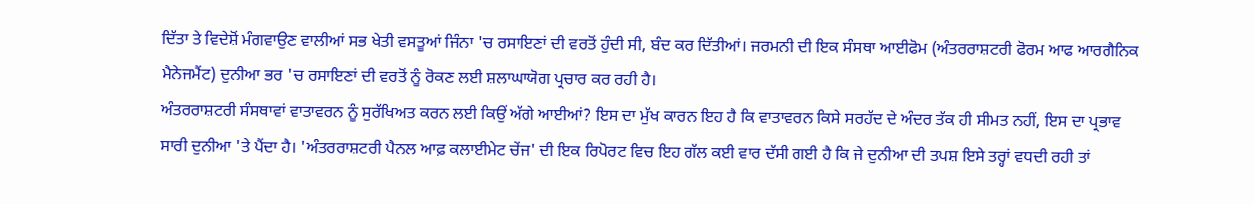ਦਿੱਤਾ ਤੇ ਵਿਦੇਸ਼ੋਂ ਮੰਗਵਾਉਣ ਵਾਲੀਆਂ ਸਭ ਖੇਤੀ ਵਸਤੂਆਂ ਜਿੰਨਾ 'ਚ ਰਸਾਇਣਾਂ ਦੀ ਵਰਤੋਂ ਹੁੰਦੀ ਸੀ, ਬੰਦ ਕਰ ਦਿੱਤੀਆਂ। ਜਰਮਨੀ ਦੀ ਇਕ ਸੰਸਥਾ ਆਈਫੋਮ (ਅੰਤਰਰਾਸ਼ਟਰੀ ਫੋਰਮ ਆਫ ਆਰਗੈਨਿਕ ਮੈਨੇਜਮੈਂਟ) ਦੁਨੀਆ ਭਰ 'ਚ ਰਸਾਇਣਾਂ ਦੀ ਵਰਤੋਂ ਨੂੰ ਰੋਕਣ ਲਈ ਸ਼ਲਾਘਾਯੋਗ ਪ੍ਰਚਾਰ ਕਰ ਰਹੀ ਹੈ।
ਅੰਤਰਰਾਸ਼ਟਰੀ ਸੰਸਥਾਵਾਂ ਵਾਤਾਵਰਨ ਨੂੰ ਸੁਰੱਖਿਅਤ ਕਰਨ ਲਈ ਕਿਉਂ ਅੱਗੇ ਆਈਆਂ? ਇਸ ਦਾ ਮੁੱਖ ਕਾਰਨ ਇਹ ਹੈ ਕਿ ਵਾਤਾਵਰਨ ਕਿਸੇ ਸਰਹੱਦ ਦੇ ਅੰਦਰ ਤੱਕ ਹੀ ਸੀਮਤ ਨਹੀਂ, ਇਸ ਦਾ ਪ੍ਰਭਾਵ ਸਾਰੀ ਦੁਨੀਆ 'ਤੇ ਪੈਂਦਾ ਹੈ। 'ਅੰਤਰਰਾਸ਼ਟਰੀ ਪੈਨਲ ਆਫ਼ ਕਲਾਈਮੇਟ ਚੇਂਜ' ਦੀ ਇਕ ਰਿਪੋਰਟ ਵਿਚ ਇਹ ਗੱਲ ਕਈ ਵਾਰ ਦੱਸੀ ਗਈ ਹੈ ਕਿ ਜੇ ਦੁਨੀਆ ਦੀ ਤਪਸ਼ ਇਸੇ ਤਰ੍ਹਾਂ ਵਧਦੀ ਰਹੀ ਤਾਂ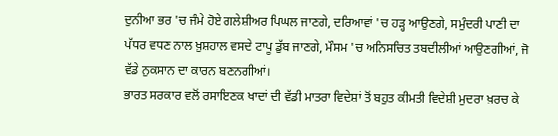ਦੁਨੀਆ ਭਰ 'ਚ ਜੰਮੇ ਹੋਏ ਗਲੇਸ਼ੀਅਰ ਪਿਘਲ ਜਾਣਗੇ, ਦਰਿਆਵਾਂ 'ਚ ਹੜ੍ਹ ਆਉਣਗੇ, ਸਮੁੰਦਰੀ ਪਾਣੀ ਦਾ ਪੱਧਰ ਵਧਣ ਨਾਲ ਖ਼ੁਸ਼ਹਾਲ ਵਸਦੇ ਟਾਪੂ ਡੁੱਬ ਜਾਣਗੇ, ਮੌਸਮ 'ਚ ਅਨਿਸਚਿਤ ਤਬਦੀਲੀਆਂ ਆਉਣਗੀਆਂ, ਜੋ ਵੱਡੇ ਨੁਕਸਾਨ ਦਾ ਕਾਰਨ ਬਣਨਗੀਆਂ।
ਭਾਰਤ ਸਰਕਾਰ ਵਲੋਂ ਰਸਾਇਣਕ ਖਾਦਾਂ ਦੀ ਵੱਡੀ ਮਾਤਰਾ ਵਿਦੇਸ਼ਾਂ ਤੋਂ ਬਹੁਤ ਕੀਮਤੀ ਵਿਦੇਸ਼ੀ ਮੁਦਰਾ ਖ਼ਰਚ ਕੇ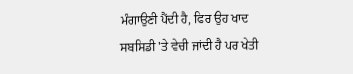ਮੰਗਾਉਣੀ ਪੈਂਦੀ ਹੈ, ਫਿਰ ਉਹ ਖਾਦ ਸਬਸਿਡੀ 'ਤੇ ਵੇਚੀ ਜਾਂਦੀ ਹੈ ਪਰ ਖੇਤੀ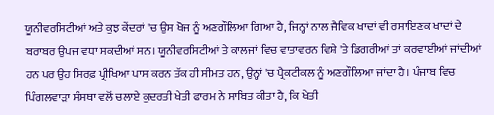ਯੂਨੀਵਰਸਿਟੀਆਂ ਅਤੇ ਕੁਝ ਕੇਂਦਰਾਂ 'ਚ ਉਸ ਖੋਜ ਨੂੰ ਅਣਗੌਲਿਆ ਗਿਆ ਹੈ, ਜਿਨ੍ਹਾਂ ਨਾਲ ਜੈਵਿਕ ਖਾਦਾਂ ਵੀ ਰਸਾਇਣਕ ਖਾਦਾਂ ਦੇ ਬਰਾਬਰ ਉਪਜ ਵਧਾ ਸਕਦੀਆਂ ਸਨ। ਯੂਨੀਵਰਸਿਟੀਆਂ ਤੇ ਕਾਲਜਾਂ ਵਿਚ ਵਾਤਾਵਰਨ ਵਿਸ਼ੇ 'ਤੇ ਡਿਗਰੀਆਂ ਤਾਂ ਕਰਵਾਈਆਂ ਜਾਂਦੀਆਂ ਹਨ ਪਰ ਉਹ ਸਿਰਫ਼ ਪ੍ਰੀਖਿਆ ਪਾਸ ਕਰਨ ਤੱਕ ਹੀ ਸੀਮਤ ਹਨ, ਉਨ੍ਹਾਂ 'ਚ ਪ੍ਰੈਕਟੀਕਲ ਨੂੰ ਅਣਗੌਲਿਆ ਜਾਂਦਾ ਹੈ। ਪੰਜਾਬ ਵਿਚ ਪਿੰਗਲਵਾੜਾ ਸੰਸਥਾ ਵਲੋਂ ਚਲਾਏ ਕੁਦਰਤੀ ਖੇਤੀ ਫਾਰਮ ਨੇ ਸਾਬਿਤ ਕੀਤਾ ਹੈ, ਕਿ ਖੇਤੀ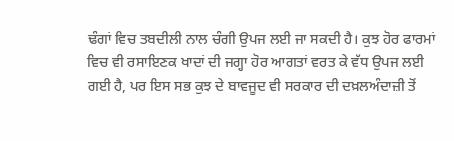ਢੰਗਾਂ ਵਿਚ ਤਬਦੀਲੀ ਨਾਲ ਚੰਗੀ ਉਪਜ ਲਈ ਜਾ ਸਕਦੀ ਹੈ। ਕੁਝ ਹੋਰ ਫਾਰਮਾਂ ਵਿਚ ਵੀ ਰਸਾਇਣਕ ਖਾਦਾਂ ਦੀ ਜਗ੍ਹਾ ਹੋਰ ਆਗਤਾਂ ਵਰਤ ਕੇ ਵੱਧ ਉਪਜ ਲਈ ਗਈ ਹੈ, ਪਰ ਇਸ ਸਭ ਕੁਝ ਦੇ ਬਾਵਜੂਦ ਵੀ ਸਰਕਾਰ ਦੀ ਦਖ਼ਲਅੰਦਾਜ਼ੀ ਤੋਂ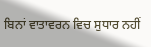ਬਿਨਾਂ ਵਾਤਾਵਰਨ ਵਿਚ ਸੁਧਾਰ ਨਹੀਂ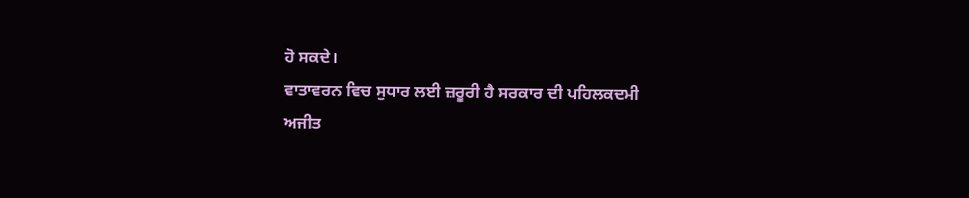ਹੋ ਸਕਦੇ।
ਵਾਤਾਵਰਨ ਵਿਚ ਸੁਧਾਰ ਲਈ ਜ਼ਰੂਰੀ ਹੈ ਸਰਕਾਰ ਦੀ ਪਹਿਲਕਦਮੀ
ਅਜੀਤ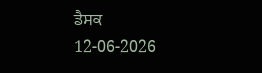ਡੈਸਕ
12-06-2026